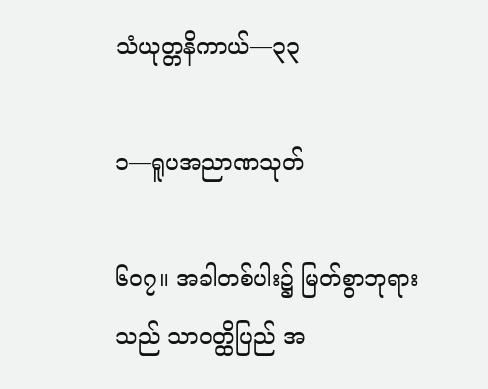သံယုတ္တနိကာယ်—၃၃

၁—ရူပအညာဏသုတ်

၆ဝ၇။ အခါတစ်ပါး၌ မြတ်စွာဘုရားသည် သာဝတ္ထိပြည် အ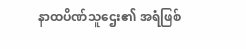နာထပိဏ်သူဌေး၏ အရံဖြစ်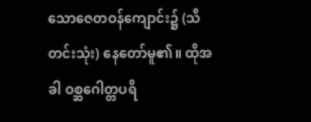သောဇေတဝန်ကျောင်း၌ (သီတင်းသုံး) နေတော်မူ၏။ ထိုအခါ ဝစ္ဆဂေါတ္တပရိ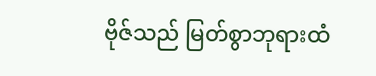ဗိုဇ်သည် မြတ်စွာဘုရားထံ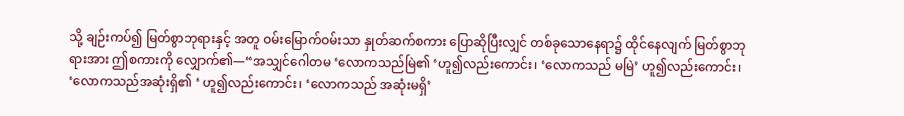သို့ ချဉ်းကပ်၍ မြတ်စွာဘုရားနှင့် အတူ ဝမ်းမြောက်ဝမ်းသာ နှုတ်ဆက်စကား ပြောဆိုပြီးလျှင် တစ်ခုသောနေရာ၌ ထိုင်နေလျက် မြတ်စွာဘုရားအား ဤစကားကို လျှောက်၏—“အသျှင်ဂေါတမ ‘လောကသည်မြဲ၏ ‘ဟူ၍လည်းကောင်း၊ ‘လောကသည် မမြဲ’ ဟူ၍လည်းကောင်း၊ ‘လောကသည်အဆုံးရှိ၏ ‘ ဟူ၍လည်းကောင်း၊ ‘လောကသည် အဆုံးမရှိ’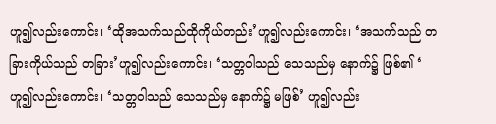ဟူ၍လည်းကောင်း၊ ‘ထိုအသက်သည်ထိုကိုယ်တည်း’ဟူ၍လည်းကောင်း၊ ‘အသက်သည် တခြားကိုယ်သည် တခြား’ဟူ၍လည်းကောင်း၊ ‘သတ္တဝါသည် သေသည်မှ နောက်၌ ဖြစ်၏ ‘ ဟူ၍လည်းကောင်း၊ ‘သတ္တဝါသည် သေသည်မှ နောက်၌ မဖြစ်’ ဟူ၍လည်း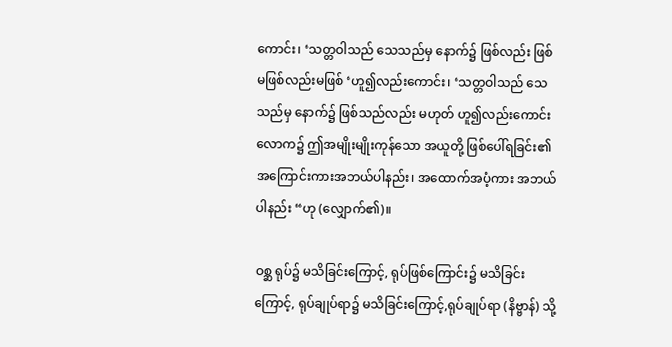ကောင်း၊ ‘သတ္တဝါသည် သေသည်မှ နောက်၌ ဖြစ်လည်း ဖြစ် မဖြစ်လည်းမဖြစ် ‘ဟူ၍လည်းကောင်း၊ ‘သတ္တဝါသည် သေသည်မှ နောက်၌ ဖြစ်သည်လည်း မဟုတ် ဟူ၍လည်းကောင်း လောက၌ ဤအမျိုးမျိုးကုန်သော အယူတို့ ဖြစ်ပေါ်ရခြင်း၏ အကြောင်းကားအဘယ်ပါနည်း၊ အထောက်အပံ့ကား အဘယ်ပါနည်း “ဟု (လျှောက်၏)။

ဝစ္ဆ ရုပ်၌ မသိခြင်းကြောင့်, ရုပ်ဖြစ်ကြောင်း၌ မသိခြင်းကြောင့်, ရုပ်ချုပ်ရာ၌ မသိခြင်းကြောင့်,ရုပ်ချုပ်ရာ (နိဗ္ဗာန်) သို့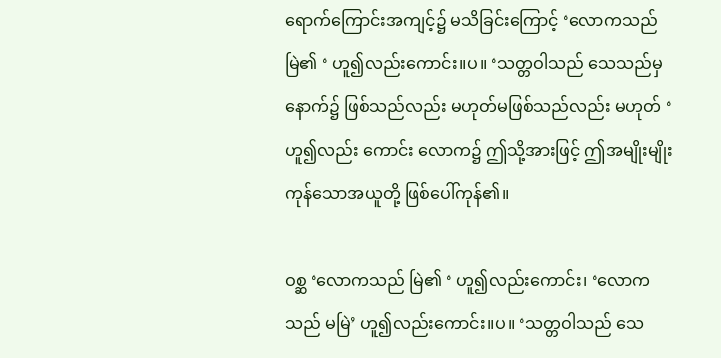ရောက်ကြောင်းအကျင့်၌ မသိခြင်းကြောင့် ‘လောကသည်မြဲ၏ ‘ ဟူ၍လည်းကောင်း။ပ။ ‘သတ္တဝါသည် သေသည်မှ နောက်၌ ဖြစ်သည်လည်း မဟုတ်မဖြစ်သည်လည်း မဟုတ် ‘ ဟူ၍လည်း ကောင်း လောက၌ ဤသို့အားဖြင့် ဤအမျိုးမျိုးကုန်သောအယူတို့ ဖြစ်ပေါ်ကုန်၏။

ဝစ္ဆ ‘လောကသည် မြဲ၏ ‘ ဟူ၍လည်းကောင်း၊ ‘လောကသည် မမြဲ’ ဟူ၍လည်းကောင်း။ပ။ ‘သတ္တဝါသည် သေ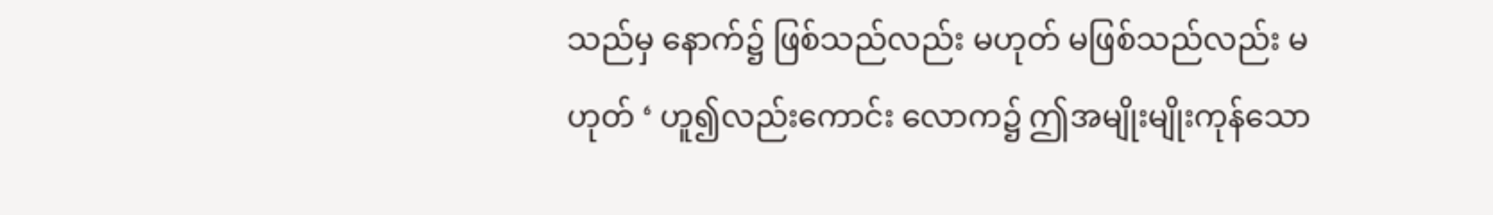သည်မှ နောက်၌ ဖြစ်သည်လည်း မဟုတ် မဖြစ်သည်လည်း မဟုတ် ‘ ဟူ၍လည်းကောင်း လောက၌ ဤအမျိုးမျိုးကုန်သော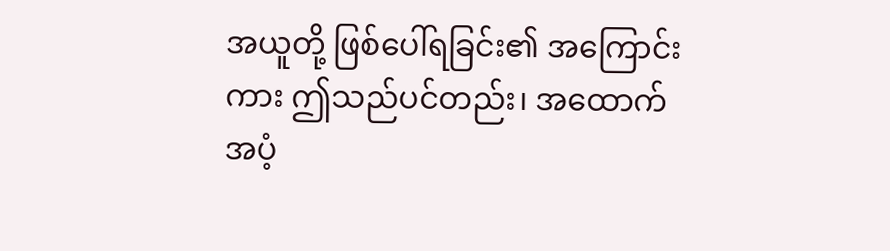အယူတို့ ဖြစ်ပေါ်ရခြင်း၏ အကြောင်းကား ဤသည်ပင်တည်း၊ အထောက် အပံ့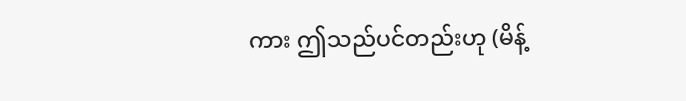ကား ဤသည်ပင်တည်းဟု (မိန့်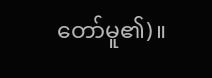တော်မူ၏)။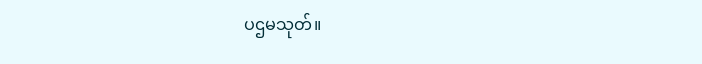ပဌမသုတ်။